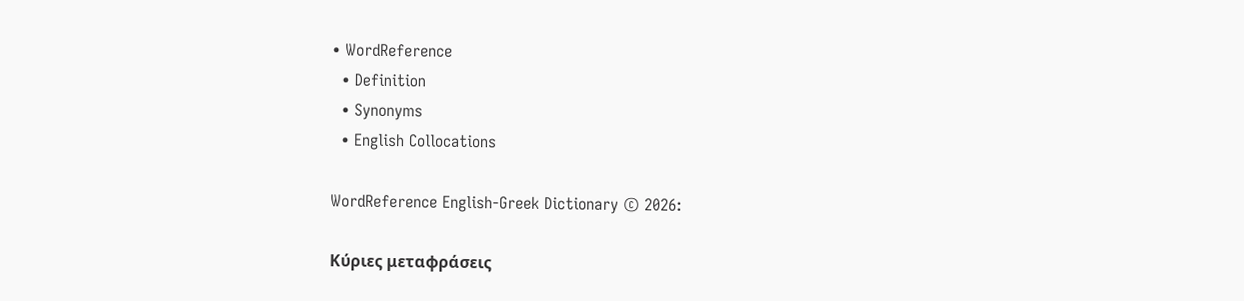• WordReference
  • Definition
  • Synonyms
  • English Collocations

WordReference English-Greek Dictionary © 2026:

Κύριες μεταφράσεις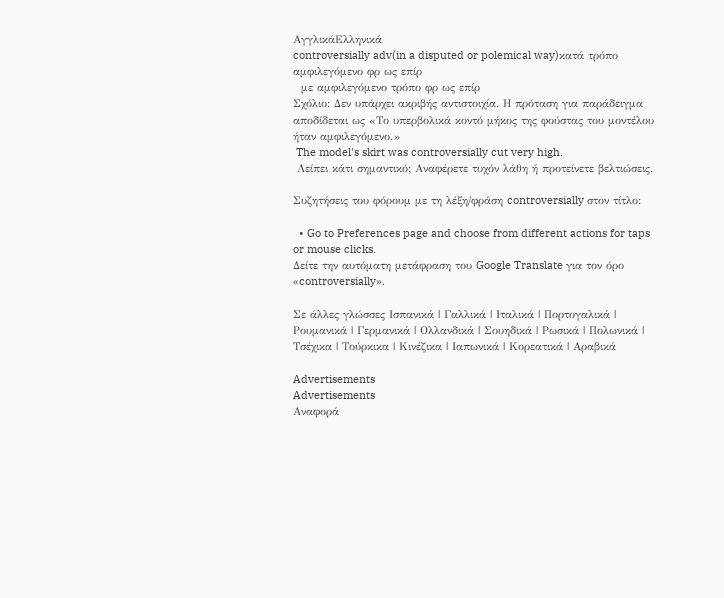ΑγγλικάΕλληνικά
controversially adv(in a disputed or polemical way)κατά τρόπο αμφιλεγόμενο φρ ως επίρ
  με αμφιλεγόμενο τρόπο φρ ως επίρ
Σχόλιο: Δεν υπάρχει ακριβής αντιστοιχία. Η πρόταση για παράδειγμα αποδίδεται ως «Το υπερβολικά κοντό μήκος της φούστας του μοντέλου ήταν αμφιλεγόμενο.»
 The model's skirt was controversially cut very high.
 Λείπει κάτι σημαντικό; Αναφέρετε τυχόν λάθη ή προτείνετε βελτιώσεις.

Συζητήσεις του φόρουμ με τη λέξη/φράση controversially στον τίτλο:

  • Go to Preferences page and choose from different actions for taps or mouse clicks.
Δείτε την αυτόματη μετάφραση του Google Translate για τον όρο «controversially».

Σε άλλες γλώσσες Ισπανικά | Γαλλικά | Ιταλικά | Πορτογαλικά | Ρουμανικά | Γερμανικά | Ολλανδικά | Σουηδικά | Ρωσικά | Πολωνικά | Τσέχικα | Τούρκικα | Κινέζικα | Ιαπωνικά | Κορεατικά | Αραβικά

Advertisements
Advertisements
Αναφορά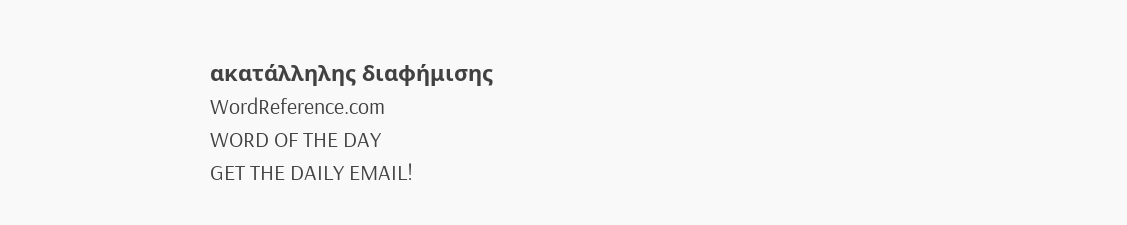ακατάλληλης διαφήμισης
WordReference.com
WORD OF THE DAY
GET THE DAILY EMAIL!